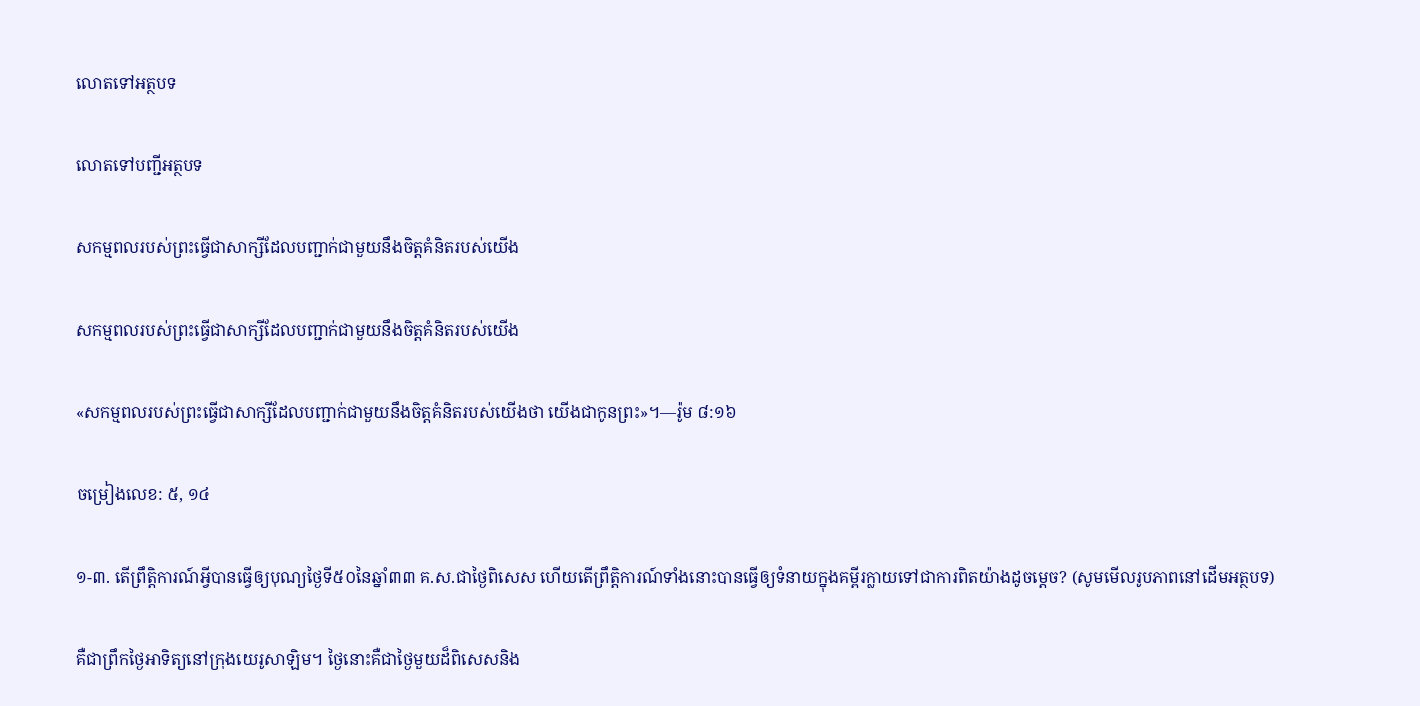លោតទៅអត្ថបទ

លោតទៅបញ្ជីអត្ថបទ

សកម្មពលរបស់ព្រះធ្វើជាសាក្សីដែលបញ្ជាក់ជាមួយនឹងចិត្ដគំនិតរបស់យើង

សកម្មពលរបស់ព្រះធ្វើជាសាក្សីដែលបញ្ជាក់ជាមួយនឹងចិត្ដគំនិតរបស់យើង

«សកម្មពលរបស់ព្រះធ្វើជាសាក្សីដែលបញ្ជាក់ជាមួយនឹងចិត្ដគំនិតរបស់យើងថា យើងជាកូនព្រះ»។—រ៉ូម ៨:១៦

ចម្រៀងលេខ: ៥, ១៤

១-៣. តើព្រឹត្ដិការណ៍អ្វីបានធ្វើឲ្យបុណ្យថ្ងៃទី៥០នៃឆ្នាំ៣៣ គ.ស.ជាថ្ងៃពិសេស ហើយតើព្រឹត្ដិការណ៍ទាំងនោះបានធ្វើឲ្យទំនាយក្នុងគម្ពីរក្លាយទៅជាការពិតយ៉ាងដូចម្ដេច? (សូមមើលរូបភាពនៅដើមអត្ថបទ)

គឺជាព្រឹកថ្ងៃអាទិត្យនៅក្រុងយេរូសាឡិម។ ថ្ងៃនោះគឺជាថ្ងៃមួយដ៏ពិសេសនិង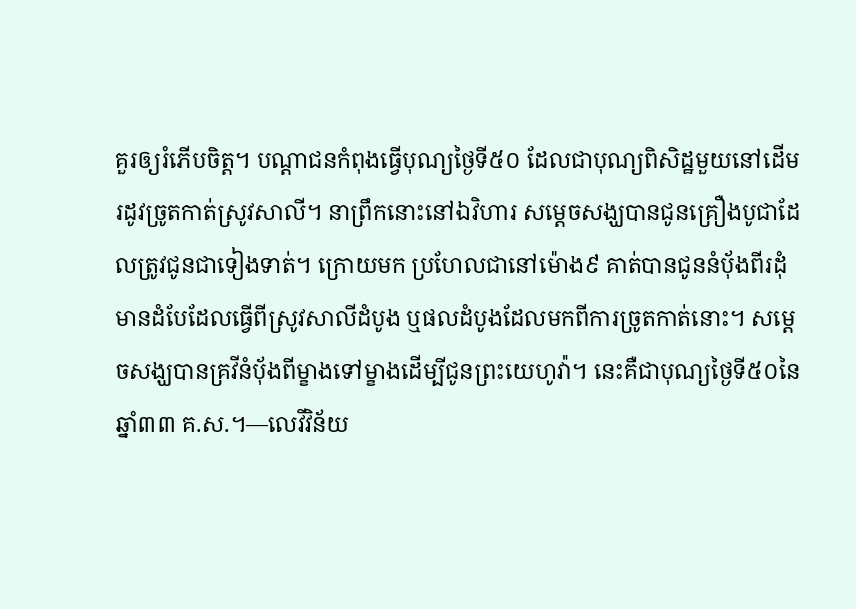គួរឲ្យរំភើបចិត្ដ។ បណ្ដាជនកំពុងធ្វើបុណ្យថ្ងៃទី៥០ ដែលជាបុណ្យពិសិដ្ឋមួយនៅដើមរដូវច្រូតកាត់ស្រូវសាលី។ នាព្រឹកនោះនៅឯវិហារ សម្ដេចសង្ឃបានជូនគ្រឿងបូជាដែលត្រូវជូនជាទៀងទាត់។ ក្រោយមក ប្រហែលជានៅម៉ោង៩ គាត់បានជូននំប៉័ងពីរដុំមានដំបែដែលធ្វើពីស្រូវសាលីដំបូង ឬផលដំបូងដែលមកពីការច្រូតកាត់នោះ។ សម្ដេចសង្ឃបានគ្រវីនំប៉័ងពីម្ខាងទៅម្ខាងដើម្បីជូនព្រះយេហូវ៉ា។ នេះគឺជាបុណ្យថ្ងៃទី៥០នៃឆ្នាំ៣៣ គ.ស.។—លេវីវិន័យ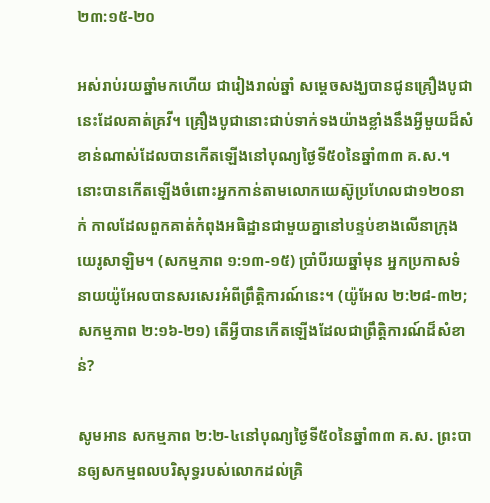២៣:១៥-២០

អស់រាប់រយឆ្នាំមកហើយ ជារៀងរាល់ឆ្នាំ សម្ដេចសង្ឃបានជូនគ្រឿងបូជានេះដែលគាត់គ្រវី។ គ្រឿងបូជានោះជាប់ទាក់ទងយ៉ាងខ្លាំងនឹងអ្វីមួយដ៏សំខាន់ណាស់ដែលបានកើតឡើងនៅបុណ្យថ្ងៃទី៥០នៃឆ្នាំ៣៣ គ.ស.។ នោះបានកើតឡើងចំពោះអ្នកកាន់តាមលោកយេស៊ូប្រហែលជា១២០នាក់ កាលដែលពួកគាត់កំពុងអធិដ្ឋានជាមួយគ្នានៅបន្ទប់ខាងលើនាក្រុងយេរូសាឡិម។ (សកម្មភាព ១:១៣-១៥) ប្រាំបីរយឆ្នាំមុន អ្នកប្រកាសទំនាយយ៉ូអែលបានសរសេរអំពីព្រឹត្ដិការណ៍នេះ។ (យ៉ូអែល ២:២៨-៣២; សកម្មភាព ២:១៦-២១) តើអ្វីបានកើតឡើងដែលជាព្រឹត្ដិការណ៍ដ៏សំខាន់?

សូមអាន សកម្មភាព ២:២-៤នៅបុណ្យថ្ងៃទី៥០នៃឆ្នាំ៣៣ គ.ស. ព្រះបានឲ្យសកម្មពលបរិសុទ្ធរបស់លោកដល់គ្រិ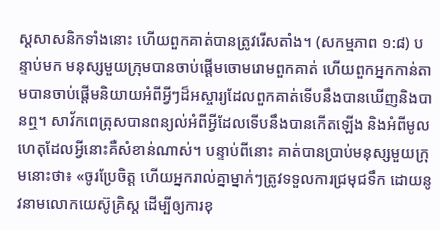ស្ដសាសនិកទាំងនោះ ហើយពួកគាត់បានត្រូវរើសតាំង។ (សកម្មភាព ១:៨) បន្ទាប់មក មនុស្សមួយក្រុមបានចាប់ផ្ដើមចោមរោមពួកគាត់ ហើយពួកអ្នកកាន់តាមបានចាប់ផ្ដើមនិយាយអំពីអ្វីៗដ៏អស្ចារ្យដែលពួកគាត់ទើបនឹងបានឃើញនិងបានឮ។ សាវ័កពេត្រុសបានពន្យល់អំពីអ្វីដែលទើបនឹងបានកើតឡើង និងអំពីមូលហេតុដែលអ្វីនោះគឺសំខាន់ណាស់។ បន្ទាប់ពីនោះ គាត់បានប្រាប់មនុស្សមួយក្រុមនោះថា៖ «ចូរប្រែចិត្ដ ហើយអ្នករាល់គ្នាម្នាក់ៗត្រូវទទួលការជ្រមុជទឹក ដោយនូវនាមលោកយេស៊ូគ្រិស្ដ ដើម្បីឲ្យការខុ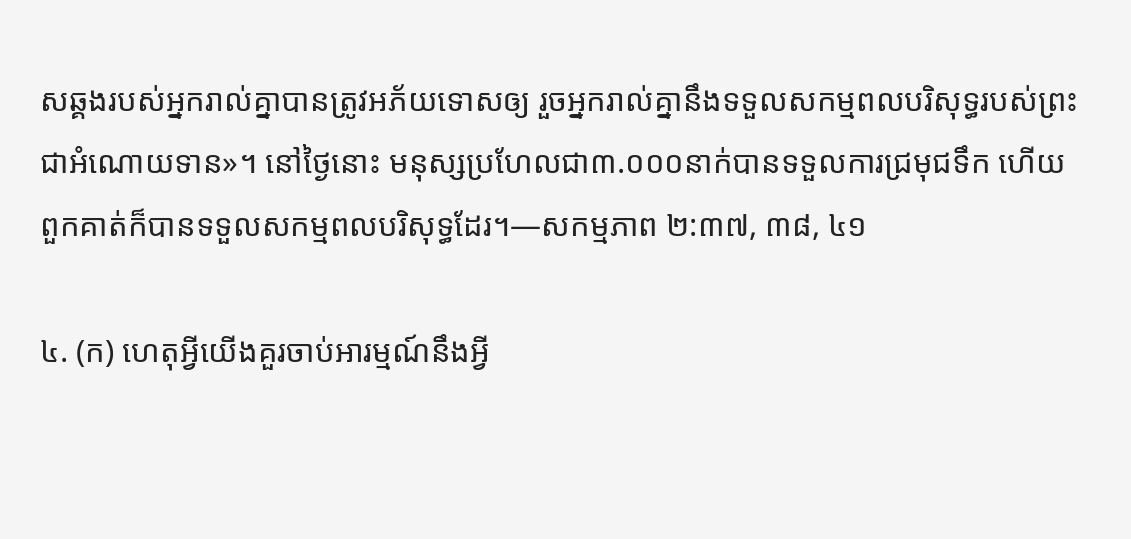សឆ្គងរបស់អ្នករាល់គ្នាបានត្រូវអភ័យទោសឲ្យ រួចអ្នករាល់គ្នានឹងទទួលសកម្មពលបរិសុទ្ធរបស់ព្រះជាអំណោយទាន»។ នៅថ្ងៃនោះ មនុស្សប្រហែលជា៣.០០០នាក់បានទទួលការជ្រមុជទឹក ហើយពួកគាត់ក៏បានទទួលសកម្មពលបរិសុទ្ធដែរ។—សកម្មភាព ២:៣៧, ៣៨, ៤១

៤. (ក) ហេតុអ្វីយើងគួរចាប់អារម្មណ៍នឹងអ្វី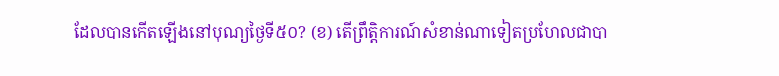ដែលបានកើតឡើងនៅបុណ្យថ្ងៃទី៥០? (ខ) តើព្រឹត្ដិការណ៍សំខាន់ណាទៀតប្រហែលជាបា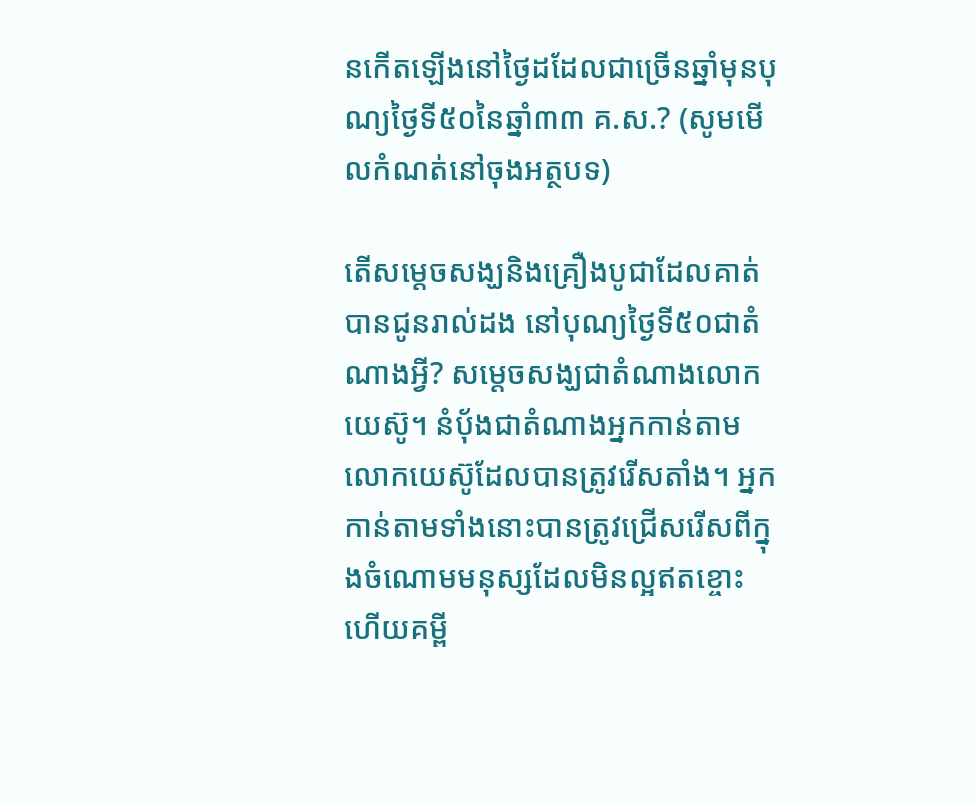នកើតឡើងនៅថ្ងៃដដែលជាច្រើនឆ្នាំមុនបុណ្យថ្ងៃទី៥០នៃឆ្នាំ៣៣ គ.ស.? (សូមមើលកំណត់នៅចុងអត្ថបទ)

តើសម្ដេចសង្ឃនិងគ្រឿងបូជាដែលគាត់បានជូនរាល់ដង នៅបុណ្យថ្ងៃទី៥០ជាតំណាងអ្វី? សម្ដេចសង្ឃជាតំណាងលោកយេស៊ូ។ នំប៉័ងជាតំណាងអ្នកកាន់តាមលោកយេស៊ូដែលបានត្រូវរើសតាំង។ អ្នកកាន់តាមទាំងនោះបានត្រូវជ្រើសរើសពីក្នុងចំណោមមនុស្សដែលមិនល្អឥតខ្ចោះ ហើយគម្ពី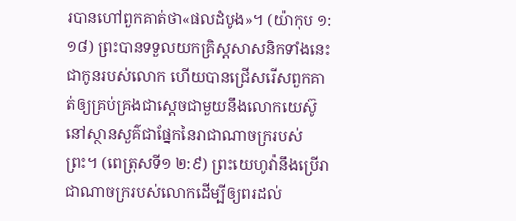របានហៅពួកគាត់ថា«ផលដំបូង»។ (យ៉ាកុប ១:១៨) ព្រះបានទទួលយកគ្រិស្ដសាសនិកទាំងនេះជាកូនរបស់លោក ហើយបានជ្រើសរើសពួកគាត់ឲ្យគ្រប់គ្រងជាស្ដេចជាមួយនឹងលោកយេស៊ូនៅស្ថានសួគ៌ជាផ្នែកនៃរាជាណាចក្ររបស់ព្រះ។ (ពេត្រុសទី១ ២:៩) ព្រះយេហូវ៉ានឹងប្រើរាជាណាចក្ររបស់លោកដើម្បីឲ្យពរដល់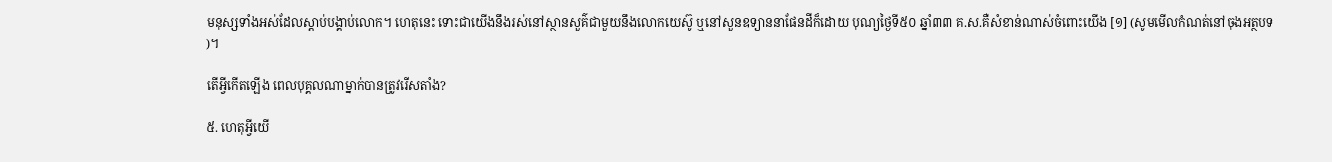មនុស្សទាំងអស់ដែលស្តាប់បង្គាប់លោក។ ហេតុនេះ ទោះជាយើងនឹងរស់នៅស្ថានសួគ៌ជាមួយនឹងលោកយេស៊ូ ឬនៅសួនឧទ្យាននាផែនដីក៏ដោយ បុណ្យថ្ងៃទី៥០ ឆ្នាំ៣៣ គ.ស.គឺសំខាន់ណាស់ចំពោះយើង [១] (សូមមើលកំណត់នៅចុងអត្ថបទ)។

តើអ្វីកើតឡើង ពេលបុគ្គលណាម្នាក់បានត្រូវរើសតាំង?

៥. ហេតុអ្វីយើ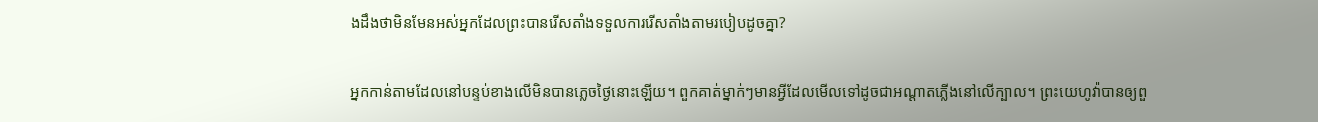ងដឹងថាមិនមែនអស់អ្នកដែលព្រះបានរើសតាំងទទួលការរើសតាំងតាមរបៀបដូចគ្នា?

អ្នកកាន់តាមដែលនៅបន្ទប់ខាងលើមិនបានភ្លេចថ្ងៃនោះឡើយ។ ពួកគាត់ម្នាក់ៗមានអ្វីដែលមើលទៅដូចជាអណ្ដាតភ្លើងនៅលើក្បាល។ ព្រះយេហូវ៉ាបានឲ្យពួ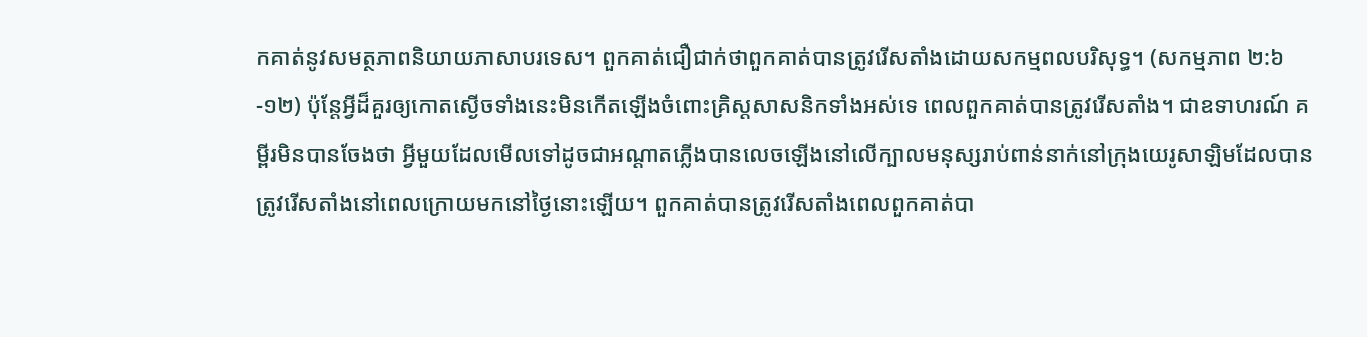កគាត់នូវសមត្ថភាពនិយាយភាសាបរទេស។ ពួកគាត់ជឿជាក់ថាពួកគាត់បានត្រូវរើសតាំងដោយសកម្មពលបរិសុទ្ធ។ (សកម្មភាព ២:៦-១២) ប៉ុន្ដែអ្វីដ៏គួរឲ្យកោតស្ងើចទាំងនេះមិនកើតឡើងចំពោះគ្រិស្ដសាសនិកទាំងអស់ទេ ពេលពួកគាត់បានត្រូវរើសតាំង។ ជាឧទាហរណ៍ គម្ពីរមិនបានចែងថា អ្វីមួយដែលមើលទៅដូចជាអណ្ដាតភ្លើងបានលេចឡើងនៅលើក្បាលមនុស្សរាប់ពាន់នាក់នៅក្រុងយេរូសាឡិមដែលបានត្រូវរើសតាំងនៅពេលក្រោយមកនៅថ្ងៃនោះឡើយ។ ពួកគាត់បានត្រូវរើសតាំងពេលពួកគាត់បា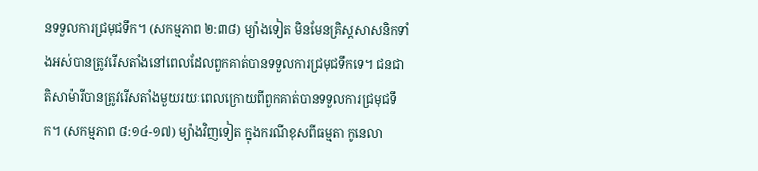នទទួលការជ្រមុជទឹក។ (សកម្មភាព ២:៣៨) ម្យ៉ាងទៀត មិនមែនគ្រិស្ដសាសនិកទាំងអស់បានត្រូវរើសតាំងនៅពេលដែលពួកគាត់បានទទួលការជ្រមុជទឹកទេ។ ជនជាតិសាម៉ារីបានត្រូវរើសតាំងមួយរយៈពេលក្រោយពីពួកគាត់បានទទួលការជ្រមុជទឹក។ (សកម្មភាព ៨:១៤-១៧) ម្យ៉ាងវិញទៀត ក្នុងករណីខុសពីធម្មតា កូនេលា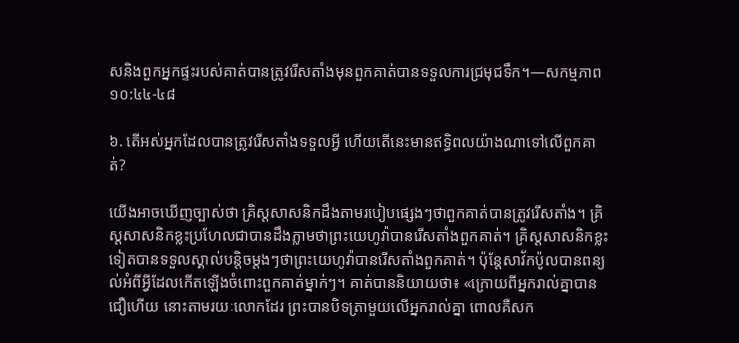សនិងពួកអ្នកផ្ទះរបស់គាត់បានត្រូវរើសតាំងមុនពួកគាត់បានទទួលការជ្រមុជទឹក។—សកម្មភាព ១០:៤៤-៤៨

៦. តើអស់អ្នកដែលបានត្រូវរើសតាំងទទួលអ្វី ហើយតើនេះមានឥទ្ធិពលយ៉ាងណាទៅលើពួកគាត់?

យើងអាចឃើញច្បាស់ថា គ្រិស្ដសាសនិកដឹងតាមរបៀបផ្សេងៗថាពួកគាត់បានត្រូវរើសតាំង។ គ្រិស្ដសាសនិកខ្លះប្រហែលជាបានដឹងភ្លាមថាព្រះយេហូវ៉ាបានរើសតាំងពួកគាត់។ គ្រិស្ដសាសនិកខ្លះទៀតបានទទួលស្គាល់បន្ដិចម្ដងៗថាព្រះយេហូវ៉ាបានរើសតាំងពួកគាត់។ ប៉ុន្ដែសាវ័កប៉ូលបានពន្យល់អំពីអ្វីដែលកើតឡើងចំពោះពួកគាត់ម្នាក់ៗ។ គាត់បាននិយាយថា៖ «ក្រោយពីអ្នករាល់គ្នាបានជឿហើយ នោះតាមរយៈលោកដែរ ព្រះបានបិទត្រាមួយលើអ្នករាល់គ្នា ពោលគឺសក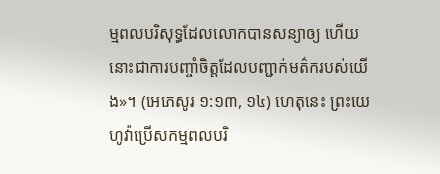ម្មពលបរិសុទ្ធដែលលោកបានសន្យាឲ្យ ហើយនោះជាការបញ្ចាំចិត្ដដែលបញ្ជាក់មត៌ករបស់យើង»។ (អេភេសូរ ១:១៣, ១៤) ហេតុនេះ ព្រះយេហូវ៉ាប្រើសកម្មពលបរិ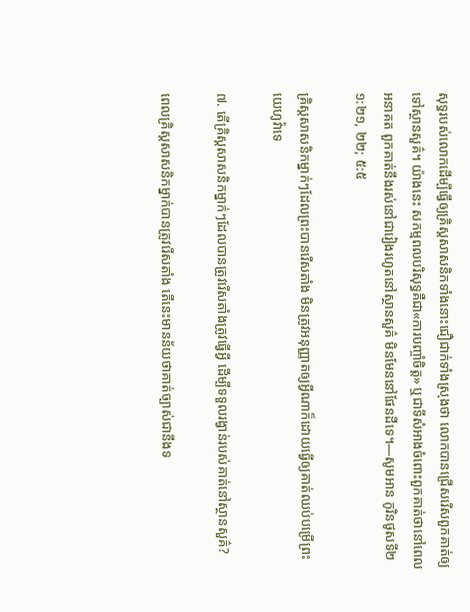សុទ្ធរបស់លោកដើម្បីធ្វើឲ្យគ្រិស្ដសាសនិកទាំងនោះជឿជាក់ទាំងស្រុងថា លោកបានជ្រើសរើសពួកគាត់ឲ្យទៅស្ថានសួគ៌។ យ៉ាងនេះ សកម្មពលបរិសុទ្ធគឺជា«ការបញ្ចាំចិត្ដ» ឬជាទីសំអាងចំពោះពួកគាត់ថានៅពេលអនាគត ពួកគាត់នឹងរស់នៅជារៀងរហូតនៅស្ថានសួគ៌ មិនមែននៅផែនដីទេ។—សូមអាន កូរិនថូសទី២ ១:២១, ២២; ៥:៥

គ្រិស្ដសាសនិកម្នាក់ៗដែលព្រះបានរើសតាំង មិនត្រូវអនុញ្ញាតឲ្យអ្វីណាក៏ដោយធ្វើឲ្យគាត់ឈប់បម្រើព្រះយេហូវ៉ាទេ

៧. តើគ្រិស្ដសាសនិកម្នាក់ៗដែលបានត្រូវរើសតាំងត្រូវធ្វើអ្វី ដើម្បីទទួលរង្វាន់របស់គាត់នៅស្ថានសួគ៌?

ពេលគ្រិស្ដសាសនិកម្នាក់បានត្រូវរើសតាំង តើនេះមានន័យថាគាត់ច្បាស់ជានឹងទ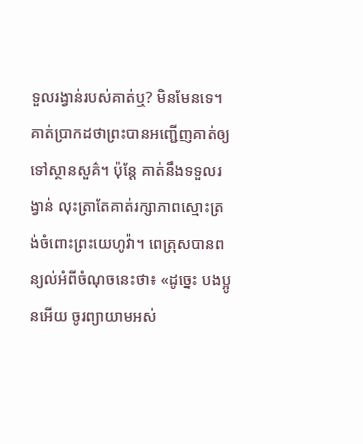ទួលរង្វាន់របស់គាត់ឬ? មិនមែនទេ។ គាត់ប្រាកដថាព្រះបានអញ្ជើញគាត់ឲ្យទៅស្ថានសួគ៌។ ប៉ុន្ដែ គាត់នឹងទទួលរង្វាន់ លុះត្រាតែគាត់រក្សាភាពស្មោះត្រង់ចំពោះព្រះយេហូវ៉ា។ ពេត្រុសបានពន្យល់អំពីចំណុចនេះថា៖ «ដូច្នេះ បងប្អូនអើយ ចូរព្យាយាមអស់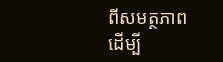ពីសមត្ថភាពដើម្បី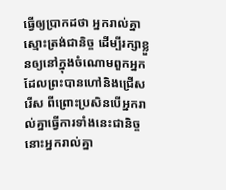ធ្វើឲ្យប្រាកដថា អ្នករាល់គ្នាស្មោះត្រង់ជានិច្ច ដើម្បីរក្សាខ្លួនឲ្យនៅក្នុងចំណោមពួកអ្នកដែលព្រះបានហៅនិងជ្រើសរើស ពីព្រោះប្រសិនបើអ្នករាល់គ្នាធ្វើការទាំងនេះជានិច្ច នោះអ្នករាល់គ្នា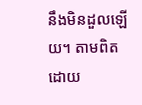នឹងមិនដួលឡើយ។ តាមពិត ដោយ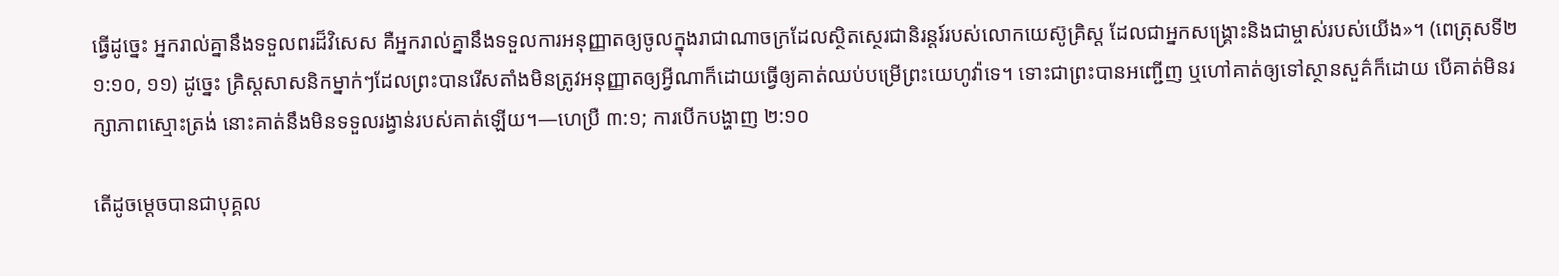ធ្វើដូច្នេះ អ្នករាល់គ្នានឹងទទួលពរដ៏វិសេស គឺអ្នករាល់គ្នានឹងទទួលការអនុញ្ញាតឲ្យចូលក្នុងរាជាណាចក្រដែលស្ថិតស្ថេរជានិរន្ដរ៍របស់លោកយេស៊ូគ្រិស្ដ ដែលជាអ្នកសង្គ្រោះនិងជាម្ចាស់របស់យើង»។ (ពេត្រុសទី២ ១:១០, ១១) ដូច្នេះ គ្រិស្ដសាសនិកម្នាក់ៗដែលព្រះបានរើសតាំងមិនត្រូវអនុញ្ញាតឲ្យអ្វីណាក៏ដោយធ្វើឲ្យគាត់ឈប់បម្រើព្រះយេហូវ៉ាទេ។ ទោះជាព្រះបានអញ្ជើញ ឬហៅគាត់ឲ្យទៅស្ថានសួគ៌ក៏ដោយ បើគាត់មិនរក្សាភាពស្មោះត្រង់ នោះគាត់នឹងមិនទទួលរង្វាន់របស់គាត់ឡើយ។—ហេប្រឺ ៣:១; ការបើកបង្ហាញ ២:១០

តើដូចម្ដេចបានជាបុគ្គល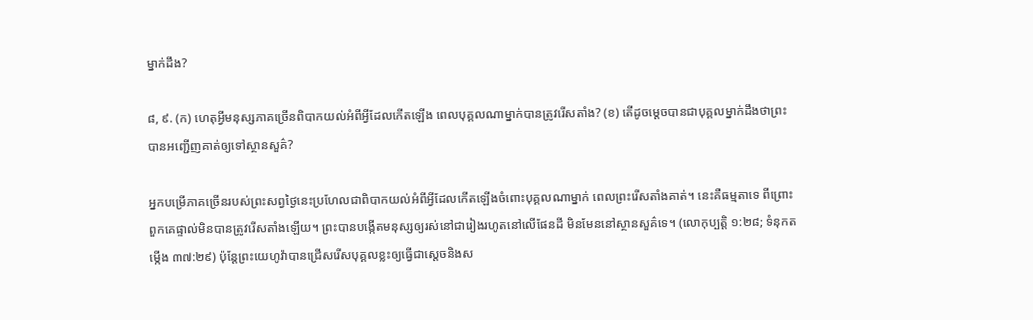ម្នាក់ដឹង?

៨, ៩. (ក) ហេតុអ្វីមនុស្សភាគច្រើនពិបាកយល់អំពីអ្វីដែលកើតឡើង ពេលបុគ្គលណាម្នាក់បានត្រូវរើសតាំង? (ខ) តើដូចម្ដេចបានជាបុគ្គលម្នាក់ដឹងថាព្រះបានអញ្ជើញគាត់ឲ្យទៅស្ថានសួគ៌?

អ្នកបម្រើភាគច្រើនរបស់ព្រះសព្វថ្ងៃនេះប្រហែលជាពិបាកយល់អំពីអ្វីដែលកើតឡើងចំពោះបុគ្គលណាម្នាក់ ពេលព្រះរើសតាំងគាត់។ នេះគឺធម្មតាទេ ពីព្រោះពួកគេផ្ទាល់មិនបានត្រូវរើសតាំងឡើយ។ ព្រះបានបង្កើតមនុស្សឲ្យរស់នៅជារៀងរហូតនៅលើផែនដី មិនមែននៅស្ថានសួគ៌ទេ។ (លោកុប្បត្ដិ ១:២៨; ទំនុកតម្កើង ៣៧:២៩) ប៉ុន្ដែព្រះយេហូវ៉ាបានជ្រើសរើសបុគ្គលខ្លះឲ្យធ្វើជាស្ដេចនិងស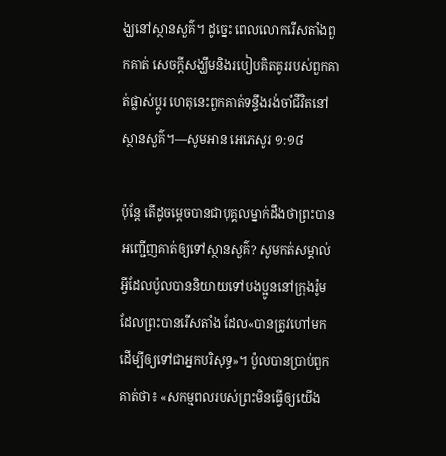ង្ឃនៅស្ថានសួគ៌។ ដូច្នេះ ពេលលោករើសតាំងពួកគាត់ សេចក្ដីសង្ឃឹមនិងរបៀបគិតគូររបស់ពួកគាត់ផ្លាស់ប្ដូរ ហេតុនេះពួកគាត់ទន្ទឹងរង់ចាំជីវិតនៅស្ថានសួគ៌។—សូមអាន អេភេសូរ ១:១៨

ប៉ុន្ដែ តើដូចម្ដេចបានជាបុគ្គលម្នាក់ដឹងថាព្រះបានអញ្ជើញគាត់ឲ្យទៅស្ថានសួគ៌? សូមកត់សម្គាល់អ្វីដែលប៉ូលបាននិយាយទៅបងប្អូននៅក្រុងរ៉ូមដែលព្រះបានរើសតាំង ដែល«បានត្រូវហៅមក ដើម្បីឲ្យទៅជាអ្នកបរិសុទ្ធ»។ ប៉ូលបានប្រាប់ពួកគាត់ថា៖ «សកម្មពលរបស់ព្រះមិនធ្វើឲ្យយើង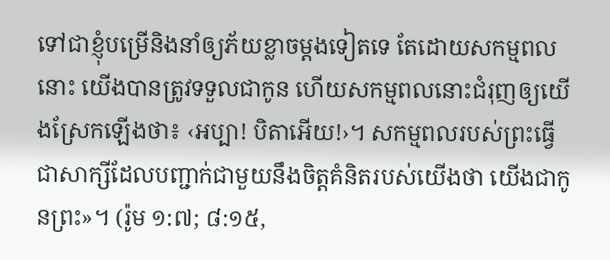ទៅជាខ្ញុំបម្រើនិងនាំឲ្យភ័យខ្លាចម្ដងទៀតទេ តែដោយសកម្មពលនោះ យើងបានត្រូវទទួលជាកូន ហើយសកម្មពលនោះជំរុញឲ្យយើងស្រែកឡើងថា៖ ‹អប្បា! បិតាអើយ!›។ សកម្មពលរបស់ព្រះធ្វើជាសាក្សីដែលបញ្ជាក់ជាមួយនឹងចិត្ដគំនិតរបស់យើងថា យើងជាកូនព្រះ»។ (រ៉ូម ១:៧; ៨:១៥,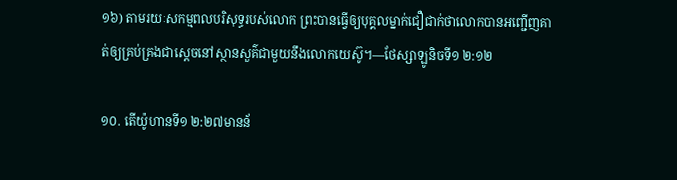១៦) តាមរយៈសកម្មពលបរិសុទ្ធរបស់លោក ព្រះបានធ្វើឲ្យបុគ្គលម្នាក់ជឿជាក់ថាលោកបានអញ្ជើញគាត់ឲ្យគ្រប់គ្រងជាស្ដេចនៅស្ថានសួគ៌ជាមួយនឹងលោកយេស៊ូ។—ថែស្សាឡូនិចទី១ ២:១២

១០. តើយ៉ូហានទី១ ២:២៧មានន័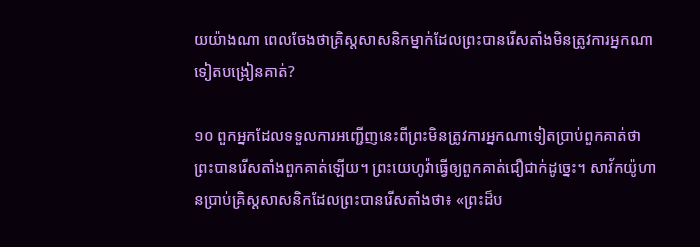យយ៉ាងណា ពេលចែងថាគ្រិស្ដសាសនិកម្នាក់ដែលព្រះបានរើសតាំងមិនត្រូវការអ្នកណាទៀតបង្រៀនគាត់?

១០ ពួកអ្នកដែលទទួលការអញ្ជើញនេះពីព្រះមិនត្រូវការអ្នកណាទៀតប្រាប់ពួកគាត់ថាព្រះបានរើសតាំងពួកគាត់ឡើយ។ ព្រះយេហូវ៉ាធ្វើឲ្យពួកគាត់ជឿជាក់ដូច្នេះ។ សាវ័កយ៉ូហានប្រាប់គ្រិស្ដសាសនិកដែលព្រះបានរើសតាំងថា៖ «ព្រះដ៏ប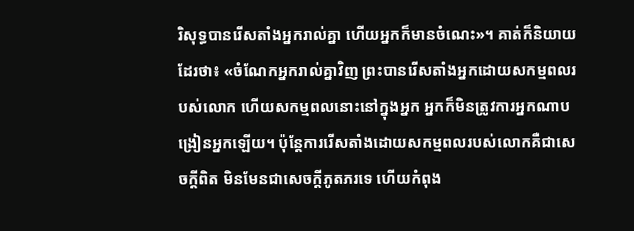រិសុទ្ធបានរើសតាំងអ្នករាល់គ្នា ហើយអ្នកក៏មានចំណេះ»។ គាត់ក៏និយាយដែរថា៖ «ចំណែកអ្នករាល់គ្នាវិញ ព្រះបានរើសតាំងអ្នកដោយសកម្មពលរបស់លោក ហើយសកម្មពលនោះនៅក្នុងអ្នក អ្នកក៏មិនត្រូវការអ្នកណាបង្រៀនអ្នកឡើយ។ ប៉ុន្ដែការរើសតាំងដោយសកម្មពលរបស់លោកគឺជាសេចក្ដីពិត មិនមែនជាសេចក្ដីភូតភរទេ ហើយកំពុង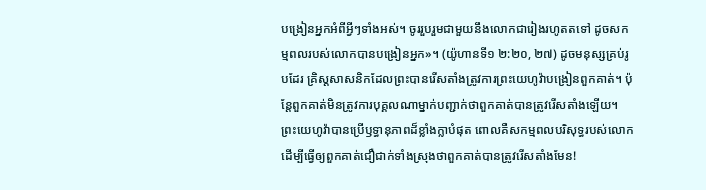បង្រៀនអ្នកអំពីអ្វីៗទាំងអស់។ ចូររួបរួមជាមួយនឹងលោកជារៀងរហូតតទៅ ដូចសកម្មពលរបស់លោកបានបង្រៀនអ្នក»។ (យ៉ូហានទី១ ២:២០, ២៧) ដូចមនុស្សគ្រប់រូបដែរ គ្រិស្ដសាសនិកដែលព្រះបានរើសតាំងត្រូវការព្រះយេហូវ៉ាបង្រៀនពួកគាត់។ ប៉ុន្ដែពួកគាត់មិនត្រូវការបុគ្គលណាម្នាក់បញ្ជាក់ថាពួកគាត់បានត្រូវរើសតាំងឡើយ។ ព្រះយេហូវ៉ាបានប្រើឫទ្ធានុភាពដ៏ខ្លាំងក្លាបំផុត ពោលគឺសកម្មពលបរិសុទ្ធរបស់លោក ដើម្បីធ្វើឲ្យពួកគាត់ជឿជាក់ទាំងស្រុងថាពួកគាត់បានត្រូវរើសតាំងមែន!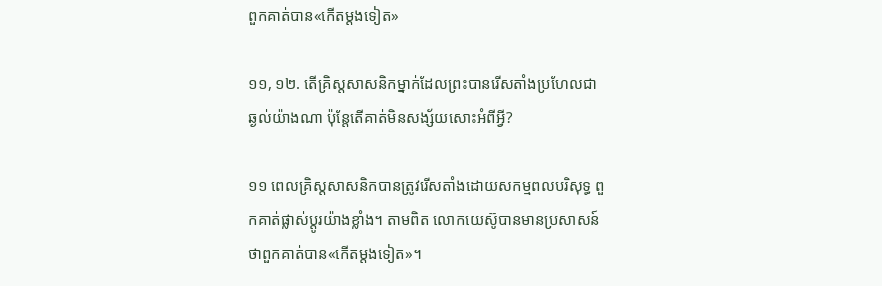ពួកគាត់បាន«កើតម្ដងទៀត»

១១, ១២. តើគ្រិស្ដសាសនិកម្នាក់ដែលព្រះបានរើសតាំងប្រហែលជាឆ្ងល់យ៉ាងណា ប៉ុន្ដែតើគាត់មិនសង្ស័យសោះអំពីអ្វី?

១១ ពេលគ្រិស្ដសាសនិកបានត្រូវរើសតាំងដោយសកម្មពលបរិសុទ្ធ ពួកគាត់ផ្លាស់ប្ដូរយ៉ាងខ្លាំង។ តាមពិត លោកយេស៊ូបានមានប្រសាសន៍ថាពួកគាត់បាន«កើតម្ដងទៀត»។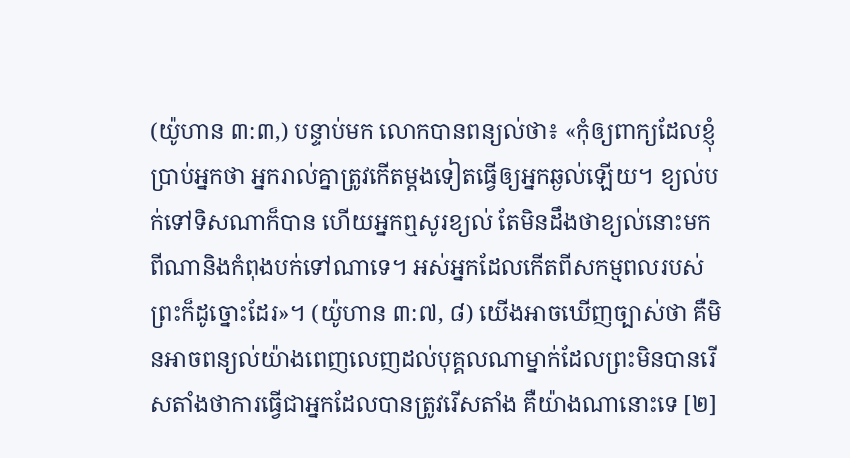(យ៉ូហាន ៣:៣,) បន្ទាប់មក លោកបានពន្យល់ថា៖ «កុំឲ្យពាក្យដែលខ្ញុំប្រាប់អ្នកថា អ្នករាល់គ្នាត្រូវកើតម្ដងទៀតធ្វើឲ្យអ្នកឆ្ងល់ឡើយ។ ខ្យល់បក់ទៅទិសណាក៏បាន ហើយអ្នកឮសូរខ្យល់ តែមិនដឹងថាខ្យល់នោះមកពីណានិងកំពុងបក់ទៅណាទេ។ អស់អ្នកដែលកើតពីសកម្មពលរបស់ព្រះក៏ដូច្នោះដែរ»។ (យ៉ូហាន ៣:៧, ៨) យើងអាចឃើញច្បាស់ថា គឺមិនអាចពន្យល់យ៉ាងពេញលេញដល់បុគ្គលណាម្នាក់ដែលព្រះមិនបានរើសតាំងថាការធ្វើជាអ្នកដែលបានត្រូវរើសតាំង គឺយ៉ាងណានោះទេ [២]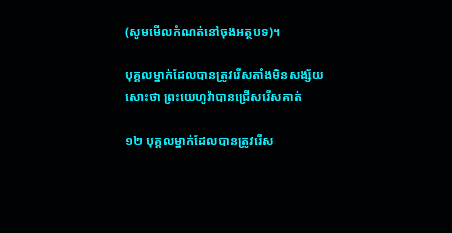(សូមមើលកំណត់នៅចុងអត្ថបទ)។

បុគ្គលម្នាក់ដែលបានត្រូវរើសតាំងមិនសង្ស័យសោះថា ព្រះយេហូវ៉ាបានជ្រើសរើសគាត់

១២ បុគ្គលម្នាក់ដែលបានត្រូវរើស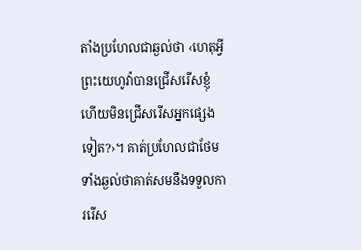តាំងប្រហែលជាឆ្ងល់ថា ‹ហេតុអ្វីព្រះយេហូវ៉ាបានជ្រើសរើសខ្ញុំ ហើយមិនជ្រើសរើសអ្នកផ្សេងទៀត?›។ គាត់ប្រហែលជាថែមទាំងឆ្ងល់ថាគាត់សមនឹងទទួលការរើស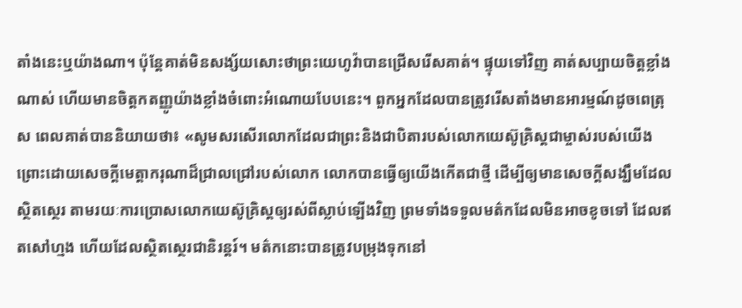តាំងនេះឬយ៉ាងណា។ ប៉ុន្ដែគាត់មិនសង្ស័យសោះថាព្រះយេហូវ៉ាបានជ្រើសរើសគាត់។ ផ្ទុយទៅវិញ គាត់សប្បាយចិត្ដខ្លាំងណាស់ ហើយមានចិត្ដកតញ្ញូយ៉ាងខ្លាំងចំពោះអំណោយបែបនេះ។ ពួកអ្នកដែលបានត្រូវរើសតាំងមានអារម្មណ៍ដូចពេត្រុស ពេលគាត់បាននិយាយថា៖ «សូមសរសើរលោកដែលជាព្រះនិងជាបិតារបស់លោកយេស៊ូគ្រិស្ដជាម្ចាស់របស់យើង ព្រោះដោយសេចក្ដីមេត្ដាករុណាដ៏ជ្រាលជ្រៅរបស់លោក លោកបានធ្វើឲ្យយើងកើតជាថ្មី ដើម្បីឲ្យមានសេចក្ដីសង្ឃឹមដែលស្ថិតស្ថេរ តាមរយៈការប្រោសលោកយេស៊ូគ្រិស្ដឲ្យរស់ពីស្លាប់ឡើងវិញ ព្រមទាំងទទួលមត៌កដែលមិនអាចខូចទៅ ដែលឥតសៅហ្មង ហើយដែលស្ថិតស្ថេរជានិរន្ដរ៍។ មត៌កនោះបានត្រូវបម្រុងទុកនៅ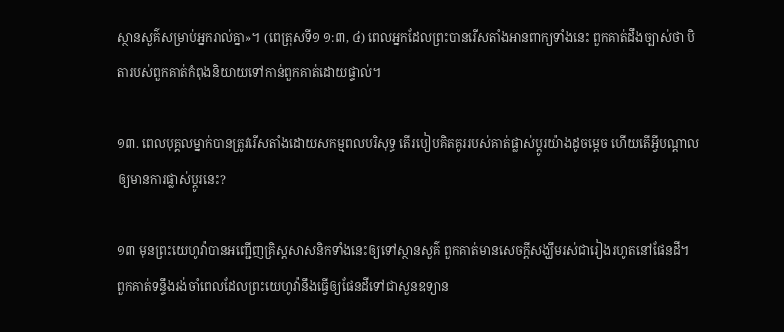ស្ថានសួគ៌សម្រាប់អ្នករាល់គ្នា»។ (ពេត្រុសទី១ ១:៣, ៤) ពេលអ្នកដែលព្រះបានរើសតាំងអានពាក្យទាំងនេះ ពួកគាត់ដឹងច្បាស់ថា បិតារបស់ពួកគាត់កំពុងនិយាយទៅកាន់ពួកគាត់ដោយផ្ទាល់។

១៣. ពេលបុគ្គលម្នាក់បានត្រូវរើសតាំងដោយសកម្មពលបរិសុទ្ធ តើរបៀបគិតគូររបស់គាត់ផ្លាស់ប្ដូរយ៉ាងដូចម្ដេច ហើយតើអ្វីបណ្ដាលឲ្យមានការផ្លាស់ប្ដូរនេះ?

១៣ មុនព្រះយេហូវ៉ាបានអញ្ជើញគ្រិស្ដសាសនិកទាំងនេះឲ្យទៅស្ថានសួគ៌ ពួកគាត់មានសេចក្ដីសង្ឃឹមរស់ជារៀងរហូតនៅផែនដី។ ពួកគាត់ទន្ទឹងរង់ចាំពេលដែលព្រះយេហូវ៉ានឹងធ្វើឲ្យផែនដីទៅជាសួនឧទ្យាន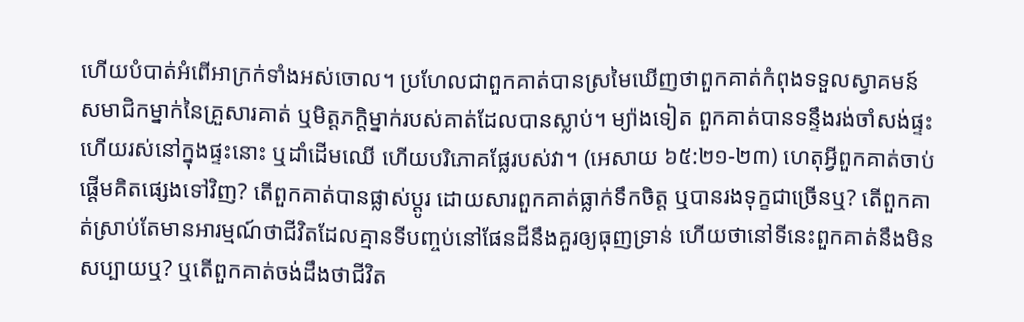ហើយបំបាត់អំពើអាក្រក់ទាំងអស់ចោល។ ប្រហែលជាពួកគាត់បានស្រមៃឃើញថាពួកគាត់កំពុងទទួលស្វាគមន៍សមាជិកម្នាក់នៃគ្រួសារគាត់ ឬមិត្ដភក្ដិម្នាក់របស់គាត់ដែលបានស្លាប់។ ម្យ៉ាងទៀត ពួកគាត់បានទន្ទឹងរង់ចាំសង់ផ្ទះ ហើយរស់នៅក្នុងផ្ទះនោះ ឬដាំដើមឈើ ហើយបរិភោគផ្លែរបស់វា។ (អេសាយ ៦៥:២១-២៣) ហេតុអ្វីពួកគាត់ចាប់ផ្ដើមគិតផ្សេងទៅវិញ? តើពួកគាត់បានផ្លាស់ប្ដូរ ដោយសារពួកគាត់ធ្លាក់ទឹកចិត្ដ ឬបានរងទុក្ខជាច្រើនឬ? តើពួកគាត់ស្រាប់តែមានអារម្មណ៍ថាជីវិតដែលគ្មានទីបញ្ចប់នៅផែនដីនឹងគួរឲ្យធុញទ្រាន់ ហើយថានៅទីនេះពួកគាត់នឹងមិនសប្បាយឬ? ឬតើពួកគាត់ចង់ដឹងថាជីវិត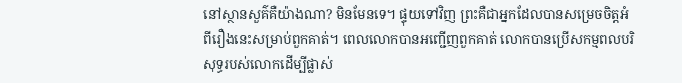នៅស្ថានសួគ៌គឺយ៉ាងណា? មិនមែនទេ។ ផ្ទុយទៅវិញ ព្រះគឺជាអ្នកដែលបានសម្រេចចិត្ដអំពីរឿងនេះសម្រាប់ពួកគាត់។ ពេលលោកបានអញ្ជើញពួកគាត់ លោកបានប្រើសកម្មពលបរិសុទ្ធរបស់លោកដើម្បីផ្លាស់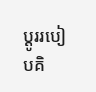ប្ដូររបៀបគិ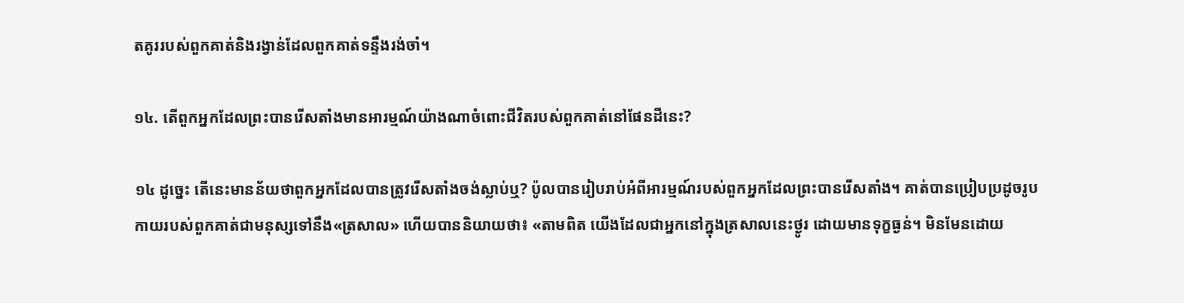តគូររបស់ពួកគាត់និងរង្វាន់ដែលពួកគាត់ទន្ទឹងរង់ចាំ។

១៤. តើពួកអ្នកដែលព្រះបានរើសតាំងមានអារម្មណ៍យ៉ាងណាចំពោះជីវិតរបស់ពួកគាត់នៅផែនដីនេះ?

១៤ ដូច្នេះ តើនេះមានន័យថាពួកអ្នកដែលបានត្រូវរើសតាំងចង់ស្លាប់ឬ? ប៉ូលបានរៀបរាប់អំពីអារម្មណ៍របស់ពួកអ្នកដែលព្រះបានរើសតាំង។ គាត់បានប្រៀបប្រដូចរូបកាយរបស់ពួកគាត់ជាមនុស្សទៅនឹង«ត្រសាល» ហើយបាននិយាយថា៖ «តាមពិត យើងដែលជាអ្នកនៅក្នុងត្រសាលនេះថ្ងូរ ដោយមានទុក្ខធ្ងន់។ មិនមែនដោយ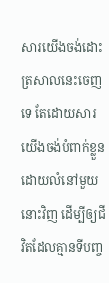សារយើងចង់ដោះត្រសាលនេះចេញទេ តែដោយសារយើងចង់បំពាក់ខ្លួនដោយលំនៅមួយនោះវិញ ដើម្បីឲ្យជីវិតដែលគ្មានទីបញ្ច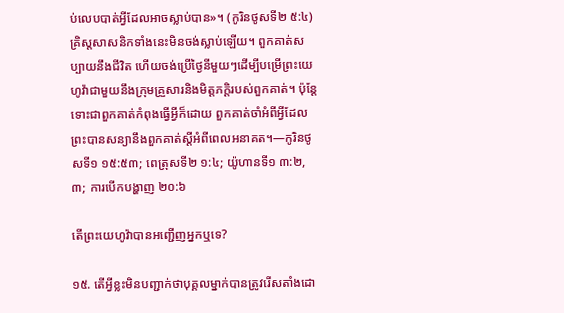ប់លេបបាត់អ្វីដែលអាចស្លាប់បាន»។ (កូរិនថូសទី២ ៥:៤) គ្រិស្ដសាសនិកទាំងនេះមិនចង់ស្លាប់ឡើយ។ ពួកគាត់សប្បាយនឹងជីវិត ហើយចង់ប្រើថ្ងៃនីមួយៗដើម្បីបម្រើព្រះយេហូវ៉ាជាមួយនឹងក្រុមគ្រួសារនិងមិត្ដភក្ដិរបស់ពួកគាត់។ ប៉ុន្ដែទោះជាពួកគាត់កំពុងធ្វើអ្វីក៏ដោយ ពួកគាត់ចាំអំពីអ្វីដែលព្រះបានសន្យានឹងពួកគាត់ស្ដីអំពីពេលអនាគត។—កូរិនថូសទី១ ១៥:៥៣; ពេត្រុសទី២ ១:៤; យ៉ូហានទី១ ៣:២, ៣; ការបើកបង្ហាញ ២០:៦

តើព្រះយេហូវ៉ាបានអញ្ជើញអ្នកឬទេ?

១៥. តើអ្វីខ្លះមិនបញ្ជាក់ថាបុគ្គលម្នាក់បានត្រូវរើសតាំងដោ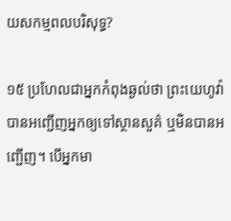យសកម្មពលបរិសុទ្ធ?

១៥ ប្រហែលជាអ្នកកំពុងឆ្ងល់ថា ព្រះយេហូវ៉ាបានអញ្ជើញអ្នកឲ្យទៅស្ថានសួគ៌ ឬមិនបានអញ្ជើញ។ បើអ្នកមា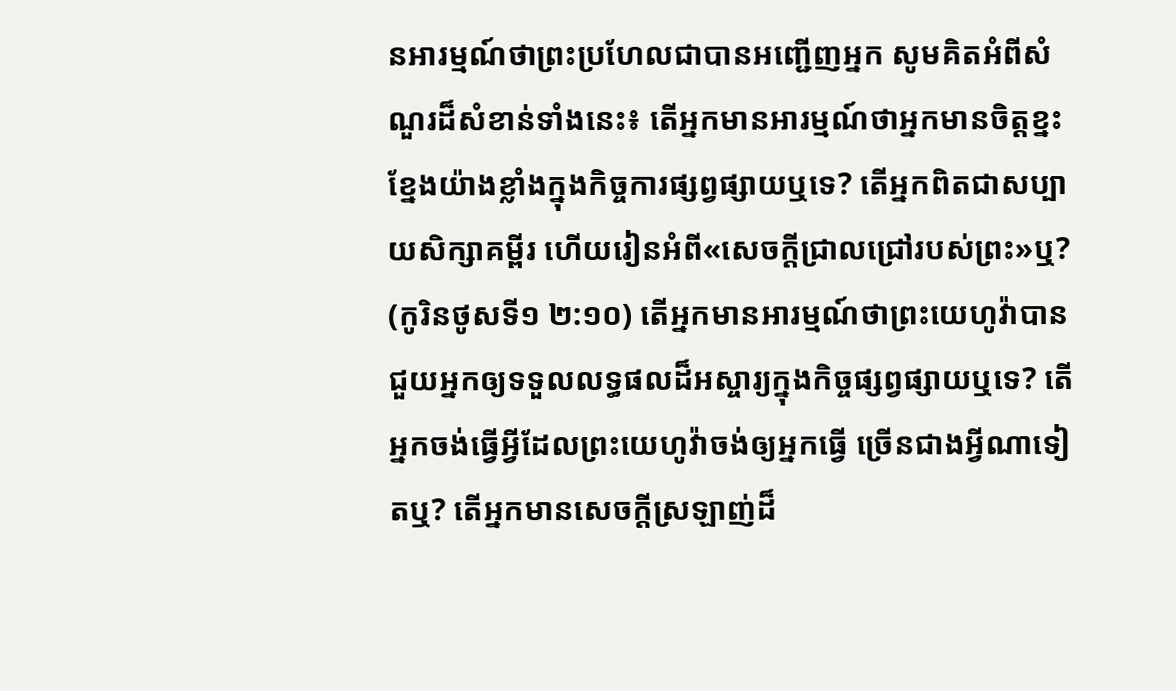នអារម្មណ៍ថាព្រះប្រហែលជាបានអញ្ជើញអ្នក សូមគិតអំពីសំណួរដ៏សំខាន់ទាំងនេះ៖ តើអ្នកមានអារម្មណ៍ថាអ្នកមានចិត្ដខ្នះខ្នែងយ៉ាងខ្លាំងក្នុងកិច្ចការផ្សព្វផ្សាយឬទេ? តើអ្នកពិតជាសប្បាយសិក្សាគម្ពីរ ហើយរៀនអំពី«សេចក្ដីជ្រាលជ្រៅរបស់ព្រះ»ឬ? (កូរិនថូសទី១ ២:១០) តើអ្នកមានអារម្មណ៍ថាព្រះយេហូវ៉ាបានជួយអ្នកឲ្យទទួលលទ្ធផលដ៏អស្ចារ្យក្នុងកិច្ចផ្សព្វផ្សាយឬទេ? តើអ្នកចង់ធ្វើអ្វីដែលព្រះយេហូវ៉ាចង់ឲ្យអ្នកធ្វើ ច្រើនជាងអ្វីណាទៀតឬ? តើអ្នកមានសេចក្ដីស្រឡាញ់ដ៏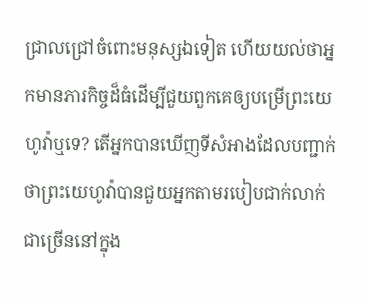ជ្រាលជ្រៅចំពោះមនុស្សឯទៀត ហើយយល់ថាអ្នកមានភារកិច្ចដ៏ធំដើម្បីជួយពួកគេឲ្យបម្រើព្រះយេហូវ៉ាឬទេ? តើអ្នកបានឃើញទីសំអាងដែលបញ្ជាក់ថាព្រះយេហូវ៉ាបានជួយអ្នកតាមរបៀបជាក់លាក់ជាច្រើននៅក្នុង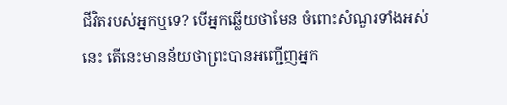ជីវិតរបស់អ្នកឬទេ? បើអ្នកឆ្លើយថាមែន ចំពោះសំណួរទាំងអស់នេះ តើនេះមានន័យថាព្រះបានអញ្ជើញអ្នក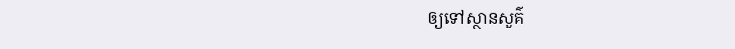ឲ្យទៅស្ថានសួគ៌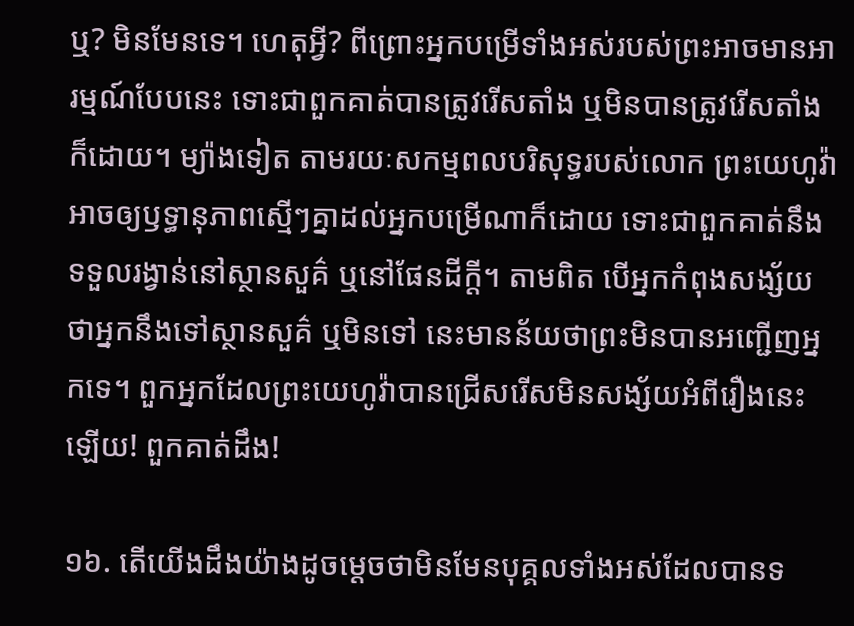ឬ? មិនមែនទេ។ ហេតុអ្វី? ពីព្រោះអ្នកបម្រើទាំងអស់របស់ព្រះអាចមានអារម្មណ៍បែបនេះ ទោះជាពួកគាត់បានត្រូវរើសតាំង ឬមិនបានត្រូវរើសតាំងក៏ដោយ។ ម្យ៉ាងទៀត តាមរយៈសកម្មពលបរិសុទ្ធរបស់លោក ព្រះយេហូវ៉ាអាចឲ្យឫទ្ធានុភាពស្មើៗគ្នាដល់អ្នកបម្រើណាក៏ដោយ ទោះជាពួកគាត់នឹងទទួលរង្វាន់នៅស្ថានសួគ៌ ឬនៅផែនដីក្ដី។ តាមពិត បើអ្នកកំពុងសង្ស័យថាអ្នកនឹងទៅស្ថានសួគ៌ ឬមិនទៅ នេះមានន័យថាព្រះមិនបានអញ្ជើញអ្នកទេ។ ពួកអ្នកដែលព្រះយេហូវ៉ាបានជ្រើសរើសមិនសង្ស័យអំពីរឿងនេះឡើយ! ពួកគាត់ដឹង!

១៦. តើយើងដឹងយ៉ាងដូចម្ដេចថាមិនមែនបុគ្គលទាំងអស់ដែលបានទ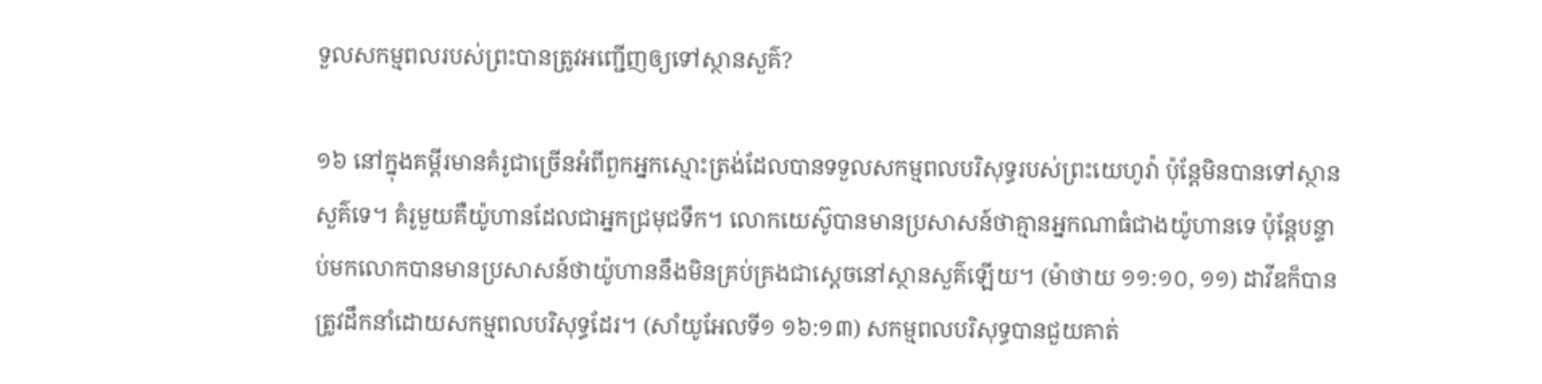ទួលសកម្មពលរបស់ព្រះបានត្រូវអញ្ជើញឲ្យទៅស្ថានសួគ៌?

១៦ នៅក្នុងគម្ពីរមានគំរូជាច្រើនអំពីពួកអ្នកស្មោះត្រង់ដែលបានទទួលសកម្មពលបរិសុទ្ធរបស់ព្រះយេហូវ៉ា ប៉ុន្ដែមិនបានទៅស្ថានសួគ៌ទេ។ គំរូមួយគឺយ៉ូហានដែលជាអ្នកជ្រមុជទឹក។ លោកយេស៊ូបានមានប្រសាសន៍ថាគ្មានអ្នកណាធំជាងយ៉ូហានទេ ប៉ុន្ដែបន្ទាប់មកលោកបានមានប្រសាសន៍ថាយ៉ូហាននឹងមិនគ្រប់គ្រងជាស្ដេចនៅស្ថានសួគ៌ឡើយ។ (ម៉ាថាយ ១១:១០, ១១) ដាវីឌក៏បានត្រូវដឹកនាំដោយសកម្មពលបរិសុទ្ធដែរ។ (សាំយូអែលទី១ ១៦:១៣) សកម្មពលបរិសុទ្ធបានជួយគាត់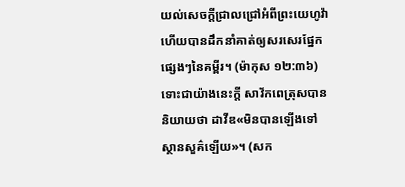យល់សេចក្ដីជ្រាលជ្រៅអំពីព្រះយេហូវ៉ា ហើយបានដឹកនាំគាត់ឲ្យសរសេរផ្នែកផ្សេងៗនៃគម្ពីរ។ (ម៉ាកុស ១២:៣៦) ទោះជាយ៉ាងនេះក្ដី សាវ័កពេត្រុសបាននិយាយថា ដាវីឌ«មិនបានឡើងទៅស្ថានសួគ៌ឡើយ»។ (សក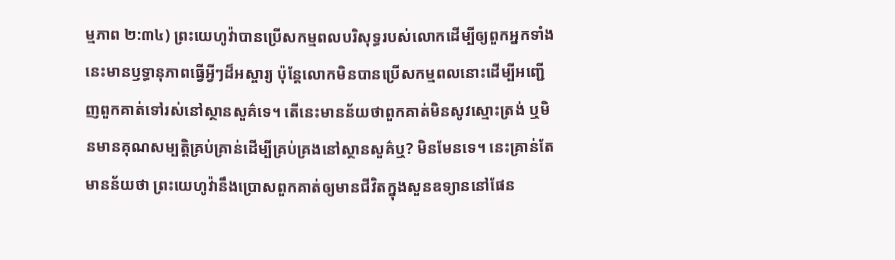ម្មភាព ២:៣៤) ព្រះយេហូវ៉ាបានប្រើសកម្មពលបរិសុទ្ធរបស់លោកដើម្បីឲ្យពួកអ្នកទាំងនេះមានឫទ្ធានុភាពធ្វើអ្វីៗដ៏អស្ចារ្យ ប៉ុន្ដែលោកមិនបានប្រើសកម្មពលនោះដើម្បីអញ្ជើញពួកគាត់ទៅរស់នៅស្ថានសួគ៌ទេ។ តើនេះមានន័យថាពួកគាត់មិនសូវស្មោះត្រង់ ឬមិនមានគុណសម្បត្ដិគ្រប់គ្រាន់ដើម្បីគ្រប់គ្រងនៅស្ថានសួគ៌ឬ? មិនមែនទេ។ នេះគ្រាន់តែមានន័យថា ព្រះយេហូវ៉ានឹងប្រោសពួកគាត់ឲ្យមានជីវិតក្នុងសួនឧទ្យាននៅផែន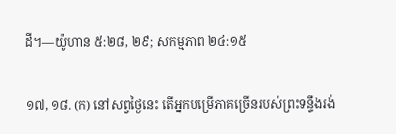ដី។—យ៉ូហាន ៥:២៨, ២៩; សកម្មភាព ២៤:១៥

១៧, ១៨. (ក) នៅសព្វថ្ងៃនេះ តើអ្នកបម្រើភាគច្រើនរបស់ព្រះទន្ទឹងរង់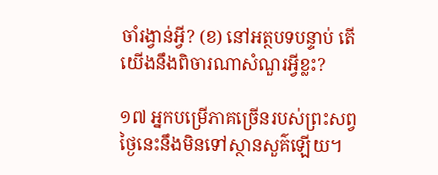ចាំរង្វាន់អ្វី? (ខ) នៅអត្ថបទបន្ទាប់ តើយើងនឹងពិចារណាសំណួរអ្វីខ្លះ?

១៧ អ្នកបម្រើភាគច្រើនរបស់ព្រះសព្វថ្ងៃនេះនឹងមិនទៅស្ថានសួគ៌ឡើយ។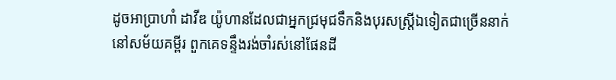ដូចអាប្រាហាំ ដាវីឌ យ៉ូហានដែលជាអ្នកជ្រមុជទឹកនិងបុរសស្ដ្រីឯទៀតជាច្រើននាក់នៅសម័យគម្ពីរ ពួកគេទន្ទឹងរង់ចាំរស់នៅផែនដី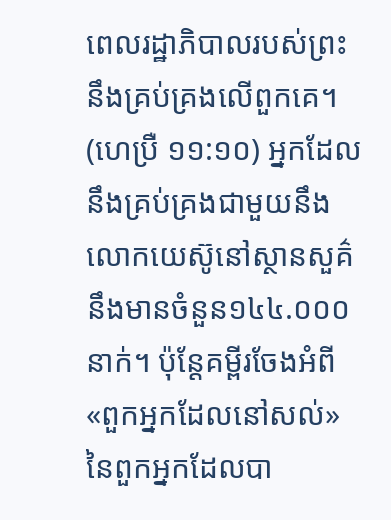ពេលរដ្ឋាភិបាលរបស់ព្រះនឹងគ្រប់គ្រងលើពួកគេ។ (ហេប្រឺ ១១:១០) អ្នកដែលនឹងគ្រប់គ្រងជាមួយនឹងលោកយេស៊ូនៅស្ថានសួគ៌នឹងមានចំនួន១៤៤.០០០នាក់។ ប៉ុន្ដែគម្ពីរចែងអំពី«ពួកអ្នកដែលនៅសល់»នៃពួកអ្នកដែលបា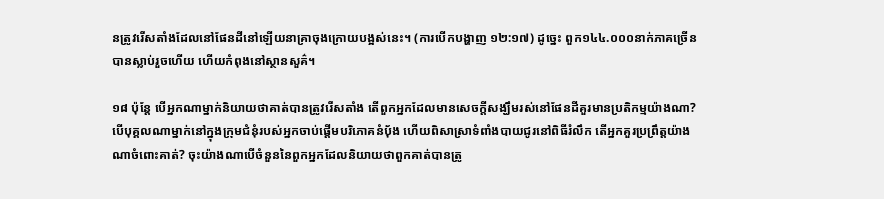នត្រូវរើសតាំងដែលនៅផែនដីនៅឡើយនាគ្រាចុងក្រោយបង្អស់នេះ។ (ការបើកបង្ហាញ ១២:១៧) ដូច្នេះ ពួក១៤៤.០០០នាក់ភាគច្រើនបានស្លាប់រួចហើយ ហើយកំពុងនៅស្ថានសួគ៌។

១៨ ប៉ុន្ដែ បើអ្នកណាម្នាក់និយាយថាគាត់បានត្រូវរើសតាំង តើពួកអ្នកដែលមានសេចក្ដីសង្ឃឹមរស់នៅផែនដីគួរមានប្រតិកម្មយ៉ាងណា? បើបុគ្គលណាម្នាក់នៅក្នុងក្រុមជំនុំរបស់អ្នកចាប់ផ្ដើមបរិភោគនំប៉័ង ហើយពិសាស្រាទំពាំងបាយជូរនៅពិធីរំលឹក តើអ្នកគួរប្រព្រឹត្ដយ៉ាងណាចំពោះគាត់? ចុះយ៉ាងណាបើចំនួននៃពួកអ្នកដែលនិយាយថាពួកគាត់បានត្រូ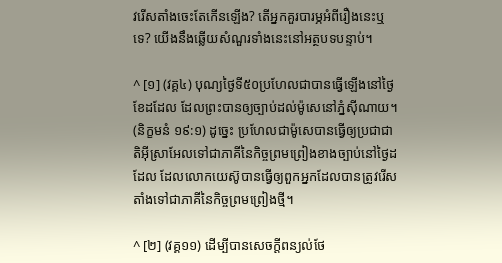វរើសតាំងចេះតែកើនឡើង? តើអ្នកគួរបារម្ភអំពីរឿងនេះឬទេ? យើងនឹងឆ្លើយសំណួរទាំងនេះនៅអត្ថបទបន្ទាប់។

^ [១] (វគ្គ៤) បុណ្យថ្ងៃទី៥០ប្រហែលជាបានធ្វើឡើងនៅថ្ងៃខែដដែល ដែលព្រះបានឲ្យច្បាប់ដល់ម៉ូសេនៅភ្នំស៊ីណាយ។ (និក្ខមនំ ១៩:១) ដូច្នេះ ប្រហែលជាម៉ូសេបានធ្វើឲ្យប្រជាជាតិអ៊ីស្រាអែលទៅជាភាគីនៃកិច្ចព្រមព្រៀងខាងច្បាប់នៅថ្ងៃដដែល ដែលលោកយេស៊ូបានធ្វើឲ្យពួកអ្នកដែលបានត្រូវរើសតាំងទៅជាភាគីនៃកិច្ចព្រមព្រៀងថ្មី។

^ [២] (វគ្គ១១) ដើម្បីបានសេចក្ដីពន្យល់ថែ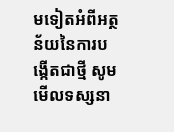មទៀតអំពីអត្ថន័យនៃការបង្កើតជាថ្មី សូមមើលទស្សនា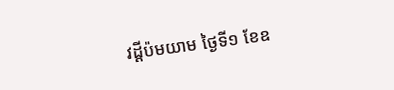វដ្ដីប៉មយាម ថ្ងៃទី១ ខែឧ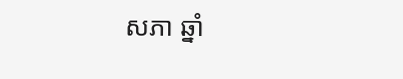សភា ឆ្នាំ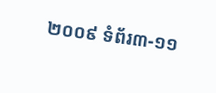២០០៩ ទំព័រ៣-១១